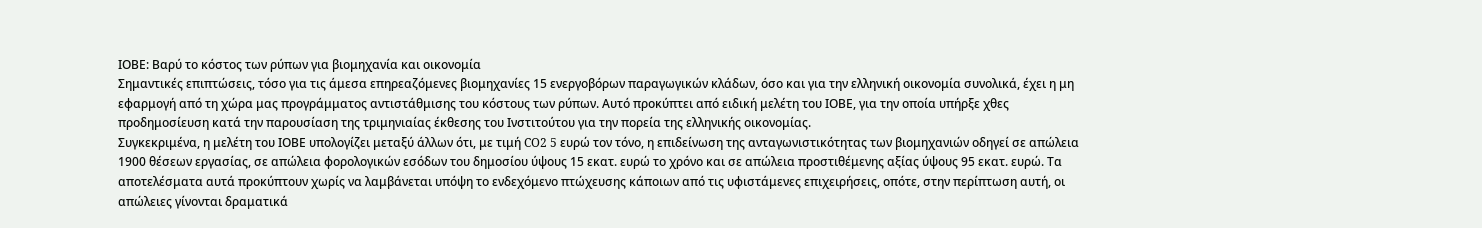ΙΟΒΕ: Βαρύ το κόστος των ρύπων για βιομηχανία και οικονομία
Σημαντικές επιπτώσεις, τόσο για τις άμεσα επηρεαζόμενες βιομηχανίες 15 ενεργοβόρων παραγωγικών κλάδων, όσο και για την ελληνική οικονομία συνολικά, έχει η μη εφαρμογή από τη χώρα μας προγράμματος αντιστάθμισης του κόστους των ρύπων. Αυτό προκύπτει από ειδική μελέτη του ΙΟΒΕ, για την οποία υπήρξε χθες προδημοσίευση κατά την παρουσίαση της τριμηνιαίας έκθεσης του Ινστιτούτου για την πορεία της ελληνικής οικονομίας.
Συγκεκριμένα, η μελέτη του ΙΟΒΕ υπολογίζει μεταξύ άλλων ότι, με τιμή CO2 5 ευρώ τον τόνο, η επιδείνωση της ανταγωνιστικότητας των βιομηχανιών οδηγεί σε απώλεια 1900 θέσεων εργασίας, σε απώλεια φορολογικών εσόδων του δημοσίου ύψους 15 εκατ. ευρώ το χρόνο και σε απώλεια προστιθέμενης αξίας ύψους 95 εκατ. ευρώ. Τα αποτελέσματα αυτά προκύπτουν χωρίς να λαμβάνεται υπόψη το ενδεχόμενο πτώχευσης κάποιων από τις υφιστάμενες επιχειρήσεις, οπότε, στην περίπτωση αυτή, οι απώλειες γίνονται δραματικά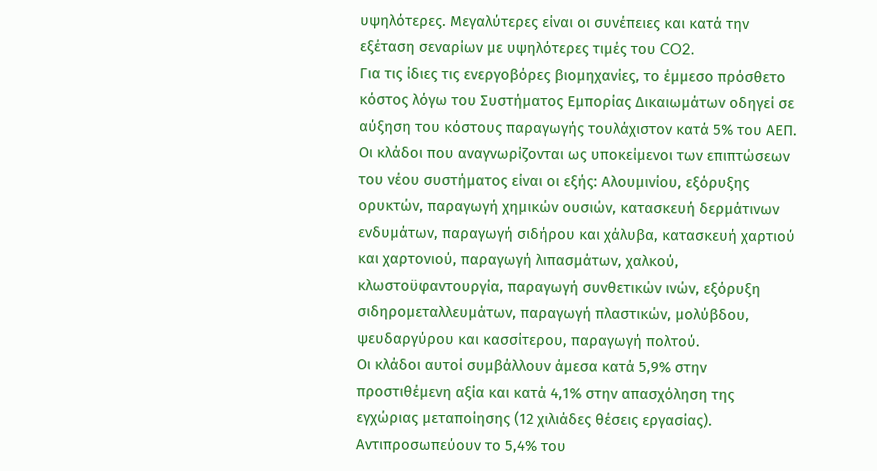υψηλότερες. Μεγαλύτερες είναι οι συνέπειες και κατά την εξέταση σεναρίων με υψηλότερες τιμές του CO2.
Για τις ίδιες τις ενεργοβόρες βιομηχανίες, το έμμεσο πρόσθετο κόστος λόγω του Συστήματος Εμπορίας Δικαιωμάτων οδηγεί σε αύξηση του κόστους παραγωγής τουλάχιστον κατά 5% του ΑΕΠ. Οι κλάδοι που αναγνωρίζονται ως υποκείμενοι των επιπτώσεων του νέου συστήματος είναι οι εξής: Αλουμινίου, εξόρυξης ορυκτών, παραγωγή χημικών ουσιών, κατασκευή δερμάτινων ενδυμάτων, παραγωγή σιδήρου και χάλυβα, κατασκευή χαρτιού και χαρτονιού, παραγωγή λιπασμάτων, χαλκού, κλωστοϋφαντουργία, παραγωγή συνθετικών ινών, εξόρυξη σιδηρομεταλλευμάτων, παραγωγή πλαστικών, μολύβδου, ψευδαργύρου και κασσίτερου, παραγωγή πολτού.
Οι κλάδοι αυτοί συμβάλλουν άμεσα κατά 5,9% στην προστιθέμενη αξία και κατά 4,1% στην απασχόληση της εγχώριας μεταποίησης (12 χιλιάδες θέσεις εργασίας). Αντιπροσωπεύουν το 5,4% του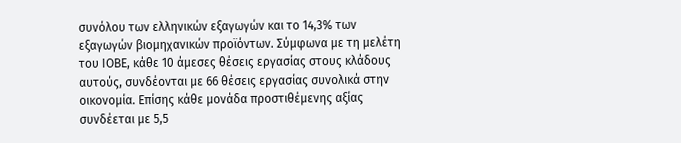συνόλου των ελληνικών εξαγωγών και το 14,3% των εξαγωγών βιομηχανικών προϊόντων. Σύμφωνα με τη μελέτη του ΙΟΒΕ, κάθε 10 άμεσες θέσεις εργασίας στους κλάδους αυτούς, συνδέονται με 66 θέσεις εργασίας συνολικά στην οικονομία. Επίσης κάθε μονάδα προστιθέμενης αξίας συνδέεται με 5,5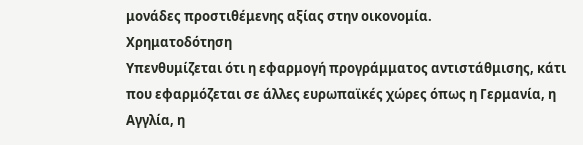μονάδες προστιθέμενης αξίας στην οικονομία.
Χρηματοδότηση
Υπενθυμίζεται ότι η εφαρμογή προγράμματος αντιστάθμισης, κάτι που εφαρμόζεται σε άλλες ευρωπαϊκές χώρες όπως η Γερμανία, η Αγγλία, η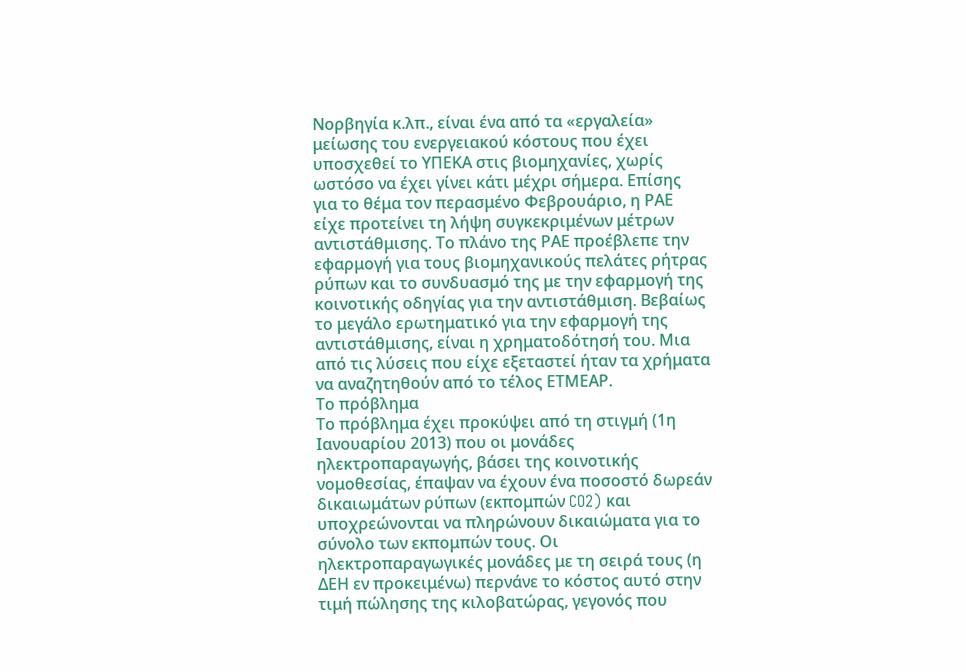Νορβηγία κ.λπ., είναι ένα από τα «εργαλεία» μείωσης του ενεργειακού κόστους που έχει υποσχεθεί το ΥΠΕΚΑ στις βιομηχανίες, χωρίς ωστόσο να έχει γίνει κάτι μέχρι σήμερα. Επίσης για το θέμα τον περασμένο Φεβρουάριο, η ΡΑΕ είχε προτείνει τη λήψη συγκεκριμένων μέτρων αντιστάθμισης. Το πλάνο της ΡΑΕ προέβλεπε την εφαρμογή για τους βιομηχανικούς πελάτες ρήτρας ρύπων και το συνδυασμό της με την εφαρμογή της κοινοτικής οδηγίας για την αντιστάθμιση. Βεβαίως το μεγάλο ερωτηματικό για την εφαρμογή της αντιστάθμισης, είναι η χρηματοδότησή του. Μια από τις λύσεις που είχε εξεταστεί ήταν τα χρήματα να αναζητηθούν από το τέλος ΕΤΜΕΑΡ.
Το πρόβλημα
Το πρόβλημα έχει προκύψει από τη στιγμή (1η Ιανουαρίου 2013) που οι μονάδες ηλεκτροπαραγωγής, βάσει της κοινοτικής νομοθεσίας, έπαψαν να έχουν ένα ποσοστό δωρεάν δικαιωμάτων ρύπων (εκπομπών CO2) και υποχρεώνονται να πληρώνουν δικαιώματα για το σύνολο των εκπομπών τους. Οι ηλεκτροπαραγωγικές μονάδες με τη σειρά τους (η ΔΕΗ εν προκειμένω) περνάνε το κόστος αυτό στην τιμή πώλησης της κιλοβατώρας, γεγονός που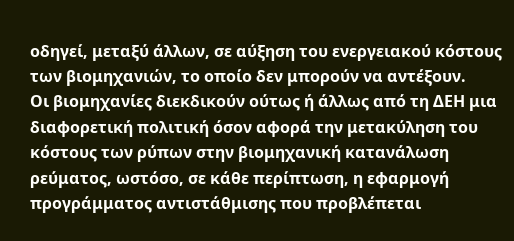οδηγεί, μεταξύ άλλων, σε αύξηση του ενεργειακού κόστους των βιομηχανιών, το οποίο δεν μπορούν να αντέξουν.
Οι βιομηχανίες διεκδικούν ούτως ή άλλως από τη ΔΕΗ μια διαφορετική πολιτική όσον αφορά την μετακύληση του κόστους των ρύπων στην βιομηχανική κατανάλωση ρεύματος, ωστόσο, σε κάθε περίπτωση, η εφαρμογή προγράμματος αντιστάθμισης που προβλέπεται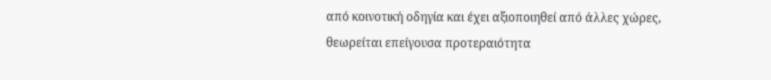από κοινοτική οδηγία και έχει αξιοποιηθεί από άλλες χώρες, θεωρείται επείγουσα προτεραιότητα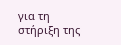για τη στήριξη της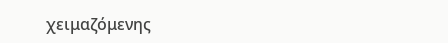χειμαζόμενης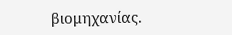βιομηχανίας.